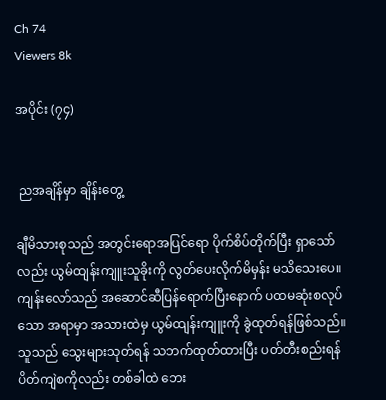Ch 74
Viewers 8k

အပိုင်း (၇၄)


 ညအချိန်မှာ ချိန်းတွေ့

ချီမိသားစုသည် အတွင်းရောအပြင်ရော ပိုက်စိပ်တိုက်ပြီး ရှာသော်လည်း ယွမ်ထျန်းကျူးသူခိုးကို လွတ်ပေးလိုက်မိမှန်း မသိသေးပေ။ ကျန်းလော်သည် အဆောင်ဆီပြန်ရောက်ပြီးနောက် ပထမဆုံးစလုပ်သော အရာမှာ အသားထဲမှ ယွမ်ထျန်းကျူးကို ခွဲထုတ်ရန်ဖြစ်သည်။ သူသည် သွေးများသုတ်ရန် သဘက်ထုတ်ထားပြီး ပတ်တီးစည်းရန် ပိတ်ကျဲစကိုလည်း တစ်ခါထဲ ဘေး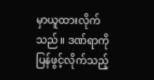မှာယူထားလိုက်သည်။ ဒဏ်ရာကို ပြန်ဖွင့်လိုက်သည့်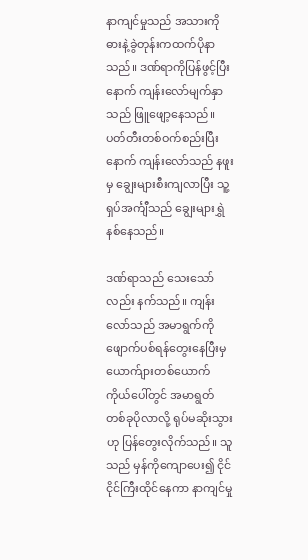နာကျင်မှုသည် အသားကိုဓားနဲ့ခွဲတုန်းကထက်ပိုနာသည်။ ဒဏ်ရာကိုပြန်ဖွင့်ပြီးနောက် ကျန်းလော်မျက်နှာသည် ဖြူဖျော့နေသည်။ ပတ်တီးတစ်ဝက်စည်းပြီးနောက် ကျန်းလော်သည် နဖူးမှ ချွေးများစီးကျလာပြီး သူ့ရှပ်အင်္ကျီသည် ချွေးများရွှဲနစ်နေသည်။

ဒဏ်ရာသည် သေးသော်လည်း နက်သည်။ ကျန်းလော်သည် အမာရွက်ကို ဖျောက်ပစ်ရန်တွေးနေပြီးမှ ယောက်ျားတစ်ယောက်ကိုယ်ပေါ်တွင် အမာရွတ်တစ်ခုပိုလာလို့ ရုပ်မဆိုးသွားဟု ပြန်တွေးလိုက်သည်။ သူသည် မှန်ကိုကျောပေး၍ ငိုင်ငိုင်ကြီးထိုင်နေကာ နာကျင်မှု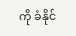ကို ခံနိုင်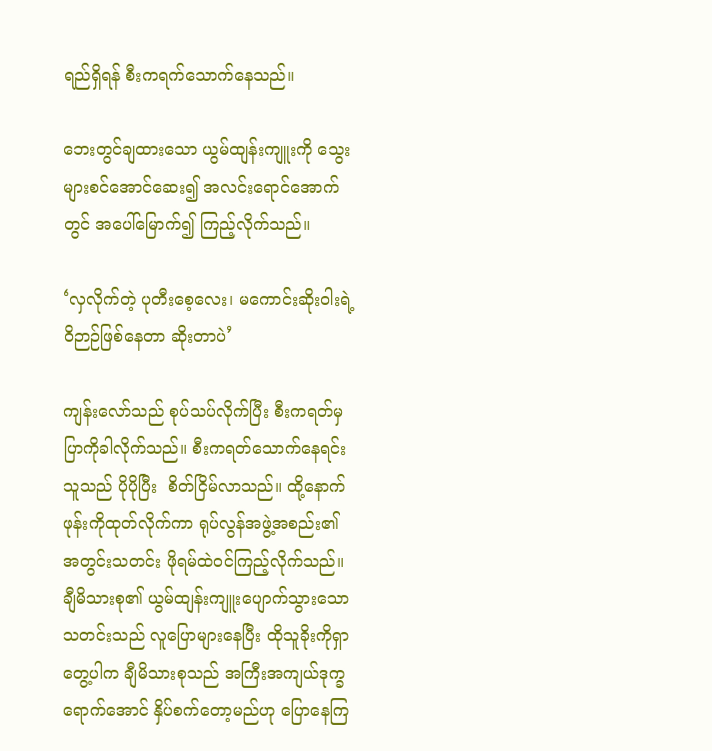ရည်ရှိရန် စီးကရက်သောက်နေသည်။

ဘေးတွင်ချထားသော ယွမ်ထျန်းကျူးကို သွေးများစင်အောင်ဆေး၍ အလင်းရောင်အောက်တွင် အပေါ်မြောက်၍ ကြည့်လိုက်သည်။

‘လှလိုက်တဲ့ ပုတီးစေ့လေး၊ မကောင်းဆိုးဝါးရဲ့ဝိဉာဉ်ဖြစ်နေတာ ဆိုးတာပဲ’

ကျန်းလော်သည် စုပ်သပ်လိုက်ပြီး စီးကရတ်မှ ပြာကိုခါလိုက်သည်။ စီးကရတ်သောက်နေရင်း သူသည် ပိုပိုပြီး  စိတ်ငြိမ်လာသည်။ ထို့နောက် ဖုန်းကိုထုတ်လိုက်ကာ ရုပ်လွန်အဖွဲ့အစည်း၏အတွင်းသတင်း ဖိုရမ်ထဲဝင်ကြည့်လိုက်သည်။ ချီမိသားစု၏ ယွမ်ထျန်းကျူးပျောက်သွားသော သတင်းသည် လူပြောများနေပြီး ထိုသူခိုးကိုရှာတွေ့ပါက ချီမိသားစုသည် အကြီးအကျယ်ဒုက္ခရောက်အောင် နှိပ်စက်တော့မည်ဟု ပြောနေကြ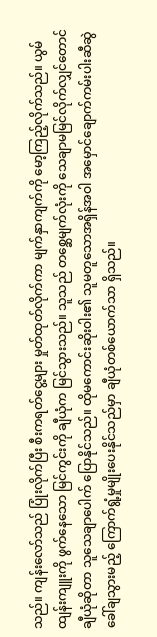သည်။ ကျန်းလော်သည် ပြုံးလိုက်ပြီး စီးကရတ်ငွေ့များ မှုတ်ထုတ်လိုက်ကာ မျက်နှာကျက်ကို မော့ကြည့်လိုက်သည်။ ယွမ်ထျန်းကျူးကို ဖွက်နေသော မြင်ကွင်းကို ချီယုံက မြင်သွားသည်။ သူသည် တစ္ဆေမျက်လုံးကို သေချာမမြင်လိုက်လျှင်တောင် ချီယုံဆိုတာ သူသေချာပေါက် ပြောနိုင်သည်။ ထိုမကောင်းဆိုးဝါး၏ သူမတူသောအရှိန်အဝါ အမှောင်ချောက်ကမ်းပါးဆီဆွဲခေါ်ချသွားမည့် ကြောက်ရွံ့မှုမျိုးပေးနိုင်သည်မှာ ချီယုံတစ်ယောက်သာ ရှိသည်။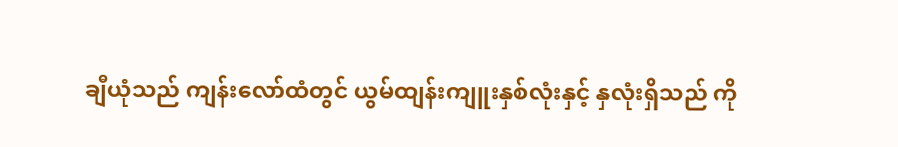ချီယုံသည် ကျန်းလော်ထံတွင် ယွမ်ထျန်းကျူးနှစ်လုံးနှင့် နှလုံးရှိသည် ကို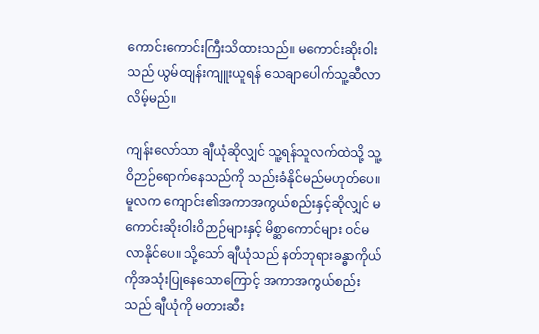ကောင်းကောင်းကြီးသိထားသည်။ မကောင်းဆိုးဝါးသည် ယွမ်ထျန်းကျူးယူရန် သေချာပေါက်သူ့ဆီလာလိမ့်မည်။

ကျန်းလော်သာ ချီယုံဆိုလျှင် သူ့ရန်သူလက်ထဲသို့ သူ့ဝိဉာဉ်ရောက်နေသည်ကို သည်းခံနိုင်မည်မဟုတ်ပေ။ မူလက ကျောင်း၏အကာအကွယ်စည်းနှင့်ဆိုလျှင် မကောင်းဆိုးဝါးဝိဉာဉ်များနှင့် မိစ္ဆာကောင်များ ဝင်မလာနိုင်ပေ။ သို့သော် ချီယုံသည် နတ်ဘုရားခန္ဓာကိုယ်ကိုအသုံးပြုနေသောကြောင့် အကာအကွယ်စည်းသည် ချီယုံကို မတားဆီး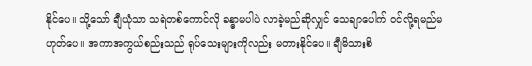နိုင်ပေ။ သို့သော် ချီယုံသာ သရဲတစ်ကောင်လို ခန္ဓာမပါပဲ လာခဲ့မည်ဆိုလျှင် သေချာပေါက် ဝင်လို့ရမည်မဟုတ်ပေ။ အကာအကွယ်စည်းသည် ရုပ်သေးများကိုလည်း မတားနိုင်ပေ။ ချီမိသားစိ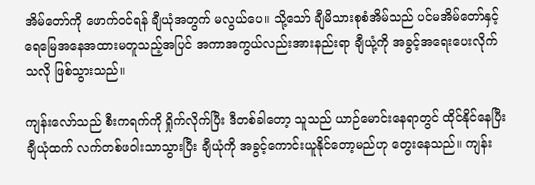အိမ်တော်ကို ဖောက်ဝင်ရန် ချီယုံအတွက် မလွယ်ပေ။ သို့သော် ချီမိသားစုစံအိမ်သည် ပင်မအိမ်တော်နှင့် ရေမြေအနေအထားမတူသည့်အပြင် အကာအကွယ်လည်းအားနည်းရာ ချီယုံ့ကို အခွင့်အရေးပေးလိုက်သလို ဖြစ်သွားသည်။

ကျန်းလော်သည် စီးကရက်ကို ရှိုက်လိုက်ပြီး ဒီတစ်ခါတော့ သူသည် ယာဉ်မောင်းနေရာတွင် ထိုင်နိုင်နေပြီး ချီယုံထက် လက်တစ်ဖဝါးသာသွားပြီး ချီယုံကို အခွင့်ကောင်းယူနိုင်တော့မည်ဟု တွေးနေသည်။ ကျန်း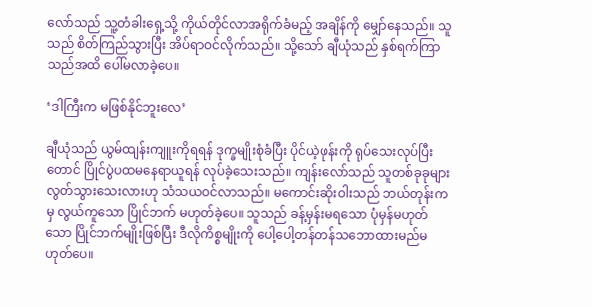လော်သည် သူ့တံခါးရှေ့သို့ ကိုယ်တိုင်လာအရိုက်ခံမည့် အချိန်ကို မျှော်နေသည်။ သူသည် စိတ်ကြည်သွားပြီး အိပ်ရာဝင်လိုက်သည်။ သို့သော် ချီယုံသည် နှစ်ရက်ကြာသည်အထိ ပေါ်မလာခဲ့ပေ။

‘ဒါကြီးက မဖြစ်နိုင်ဘူးလေ’

ချီယုံသည် ယွမ်ထျန်းကျူးကိုရရန် ဒုက္ခမျိုးစုံခံပြီး ပိုင်ယဲ့ဖုန်းကို ရုပ်သေးလုပ်ပြီးတောင် ပြိုင်ပွဲပထမနေရာယူရန် လုပ်ခဲ့သေးသည်။ ကျန်းလော်သည် သူတစ်ခုခုများ လွတ်သွားသေးလားဟု သံသယဝင်လာသည်။ မကောင်းဆိုးဝါးသည် ဘယ်တုန်းကမှ လွယ်ကူသော ပြိုင်ဘက် မဟုတ်ခဲ့ပေ။ သူသည် ခန့်မှန်းမရသော ပုံမှန်မဟုတ်သော ပြိုင်ဘက်မျိုးဖြစ်ပြီး ဒီလိုကိစ္စမျိုးကို ပေါ့ပေါ့တန်တန်သဘောထားမည်မဟုတ်ပေ။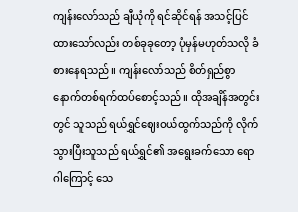ကျန်းလော်သည် ချီယုံကို ရင်ဆိုင်ရန် အသင့်ပြင်ထားသော်လည်း တစ်ခုခုတော့ ပုံမှန်မဟုတ်သလို ခံစားနေရသည်။ ကျန်းလော်သည် စိတ်ရှည်စွာ နောက်တစ်ရက်ထပ်စောင့်သည်။ ထိုအချိန်အတွင်းတွင် သူသည် ရယ်ရွှင်ဈေးဝယ်ထွက်သည်ကို လိုက်သွားပြီးသူသည် ရယ်ရွှင်၏ အရွေးခက်သော ရောဂါကြောင့် သေ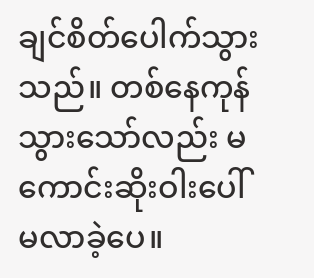ချင်စိတ်ပေါက်သွားသည်။ တစ်နေကုန်သွားသော်လည်း မကောင်းဆိုးဝါးပေါ်မလာခဲ့ပေ။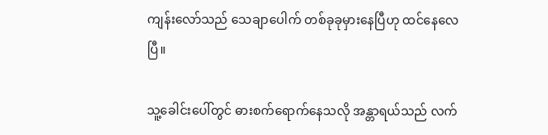ကျန်းလော်သည် သေချာပေါက် တစ်ခုခုမှားနေပြီဟု ထင်နေလေပြီ။

သူ့ခေါင်းပေါ်တွင် ဓားစက်ရောက်နေသလို အန္တာရယ်သည် လက်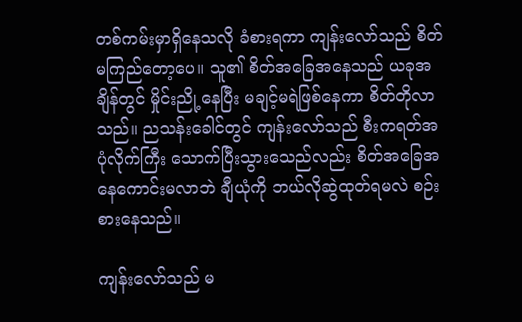တစ်ကမ်းမှာရှိနေသလို ခံစားရကာ ကျန်းလော်သည် စိတ်မကြည်တော့ပေ။ သူ၏ စိတ်အခြေအနေသည် ယခုအချိန်တွင် မှိုင်းညို့နေပြီး မချင့်မရဲဖြစ်နေကာ စိတ်တိုလာသည်။ ညသန်းခေါင်တွင် ကျန်းလော်သည် စီးကရတ်အပုံလိုက်ကြီး သောက်ပြီးသွားသေည်လည်း စိတ်အခြေအနေကောင်းမလာဘဲ ချီယုံကို ဘယ်လိုဆွဲထုတ်ရမလဲ စဉ်းစားနေသည်။

ကျန်းလော်သည် မ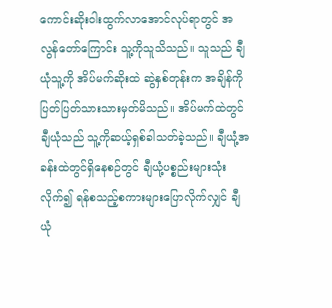ကောင်းဆိုးဝါးထွက်လာအောင်လုပ်ရာတွင် အလွန်တော်ကြောင်း သူ့ကိုသူသိသည်။ သူသည် ချီယုံသူ့ကို အိပ်မက်ဆိုးထဲ ဆွဲနှစ်တုန်းက အချိန်ကို ပြတ်ပြတ်သားသားမှတ်မိသည်။ အိပ်မက်ထဲတွင် ချီယုံသည် သူ့ကိုဆယ့်ရှစ်ခါသတ်ခဲ့သည်။ ချီယုံ့အခန်းထဲတွင်ရှိနေစဉ်တွင် ချီယုံ့ပစ္စည်းများသုံးလိုက်၍ ရန်စသည့်စကားများပြောလိုက်လျှင် ချီယုံ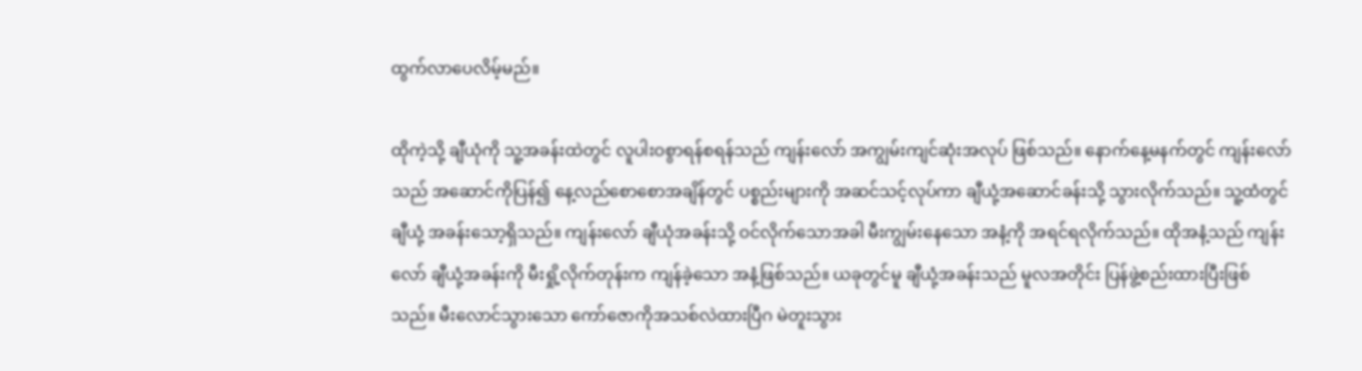ထွက်လာပေလိမ့်မည်။

ထိုကဲ့သို့ ချီယုံကို သူ့အခန်းထဲတွင် လူပါးဝစွာရန်စရန်သည် ကျန်းလော် အကျွမ်းကျင်ဆုံးအလုပ် ဖြစ်သည်။ နောက်နေ့မနက်တွင် ကျန်းလော်သည် အဆောင်ကိုပြန်၍ နေ့လည်စောစောအချိန်တွင် ပစ္စည်းများကို အဆင်သင့်လုပ်ကာ ချီယုံ့အဆောင်ခန်းသို့ သွားလိုက်သည်။ သူ့ထံတွင် ချီယုံ့ အခန်းသော့ရှိသည်။ ကျန်းလော် ချီယုံအခန်းသို့ ဝင်လိုက်သောအခါ မီးကျွမ်းနေသော အနံ့ကို အရင်ရလိုက်သည်။ ထိုအနံ့သည် ကျန်းလော် ချီယုံ့အခန်းကို မီးရှို့လိုက်တုန်းက ကျန်ခဲ့သော အနံ့ဖြစ်သည်။ ယခုတွင်မူ ချီယုံ့အခန်းသည် မူလအတိုင်း ပြန်ဖွဲ့စည်းထားပြီးဖြစ်သည်။ မီးလောင်သွားသော ကော်ဇောကိုအသစ်လဲထားပြီဂ မဲတူးသွား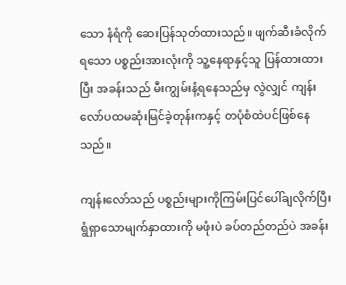သော နံရံကို ဆေးပြန်သုတ်ထားသည်။ ဖျက်ဆီးခံလိုက်ရသော ပစ္စည်းအားလုံးကို သူ့နေရာနှင့်သူ ပြန်ထားထားပြီး အခန်းသည် မီးကျွမ်းနံ့ရနေသည်မှ လွဲလျှင် ကျန်းလော်ပထမဆုံးမြင်ခဲ့တုန်းကနှင့် တပုံစံထဲပင်ဖြစ်နေသည်။

ကျန်းလော်သည် ပစ္စည်းများကိုကြမ်းပြင်ပေါ်ချလိုက်ပြီး ရွံရှာသောမျက်နှာထားကို မဖုံးပဲ ခပ်တည်တည်ပဲ အခန်း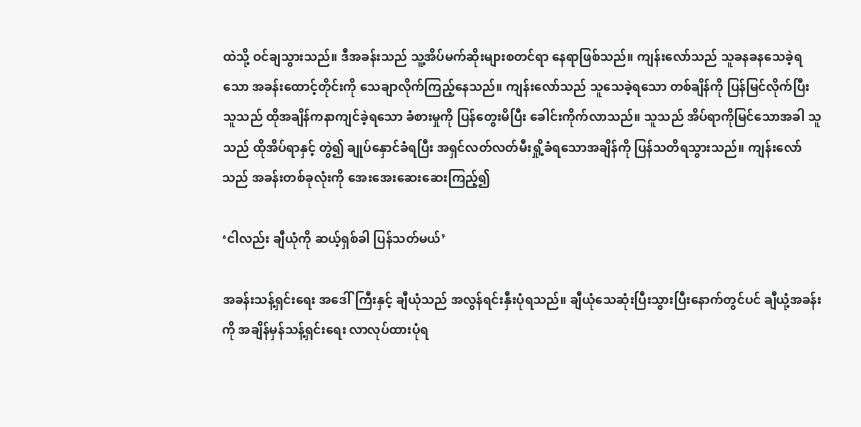ထဲသို့ ဝင်ချသွားသည်။ ဒီအခန်းသည် သူ့အိပ်မက်ဆိုးများစတင်ရာ နေရာဖြစ်သည်။ ကျန်းလော်သည် သူခနခနသေခဲ့ရသော အခန်းထောင့်တိုင်းကို သေချာလိုက်ကြည့်နေသည်။ ကျန်းလော်သည် သူသေခဲ့ရသော တစ်ချိန်ကို ပြန်မြင်လိုက်ပြီး သူသည် ထိုအချိန်ကနာကျင်ခဲ့ရသော ခံစားမှုကို ပြန်တွေးမိပြီး ခေါင်းကိုက်လာသည်။ သူသည် အိပ်ရာကိုမြင်သောအခါ သူသည် ထိုအိပ်ရာနှင့် တွဲ၍ ချုပ်နှောင်ခံရပြီး အရှင်လတ်လတ်မီးရှို့ခံရသောအချိန်ကို ပြန်သတိရသွားသည်။ ကျန်းလော်သည် အခန်းတစ်ခုလုံးကို အေးအေးဆေးဆေးကြည့်၍

‘ငါလည်း ချီယုံကို ဆယ့်ရှစ်ခါ ပြန်သတ်မယ်’

အခန်းသန့်ရှင်းရေး အဒေါ်ကြီးနှင့် ချီယုံသည် အလွန်ရင်းနှီးပုံရသည်။ ချီယုံသေဆုံးပြီးသွားပြီးနောက်တွင်ပင် ချီယုံ့အခန်းကို အချိန်မှန်သန့်ရှင်းရေး လာလုပ်ထားပုံရ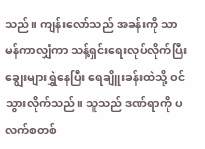သည်။ ကျန်းလော်သည် အခန်းကို သာမန်ကာလျှံကာ သန့်ရှင်းရေးလုပ်လိုက်ပြီး ချွေးများရွှဲနေပြီး ရေချိူးခန်းထဲသို့ ဝင်သွားလိုက်သည်။ သူသည် ဒဏ်ရာကို ပလက်စတစ်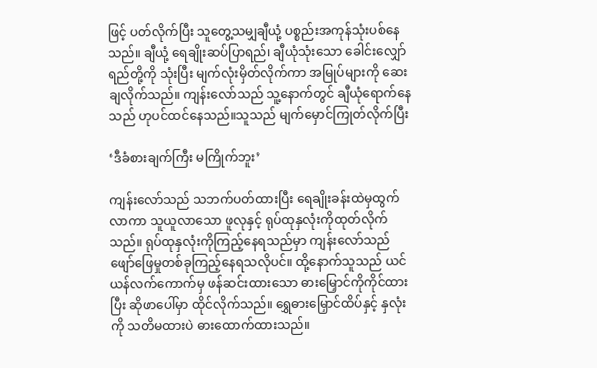ဖြင့် ပတ်လိုက်ပြီး သူတွေ့သမျှချီယုံ့ ပစ္စည်းအကုန်သုံးပစ်နေသည်။ ချီယုံ့ ရေချိုးဆပ်ပြာရည်၊ ချီယုံသုံးသော ခေါင်းလျှော်ရည်တို့ကို သုံးပြီး မျက်လုံးမှိတ်လိုက်ကာ အမြုပ်များကို ဆေးချလိုက်သည်။ ကျန်းလော်သည် သူ့နောက်တွင် ချီယုံရောက်နေသည် ဟုပင်ထင်နေသည်။သူသည် မျက်မှောင်ကြုတ်လိုက်ပြီး

‘ဒီခံစားချက်ကြီး မကြိုက်ဘူး’

ကျန်းလော်သည် သဘက်ပတ်ထားပြီး ရေချိုးခန်းထဲမှထွက်လာကာ သူယူလာသော ဖူလုနှင့် ရုပ်ထုနှလုံးကိုထုတ်လိုက်သည်။ ရုပ်ထုနှလုံးကိုကြည့်နေရသည်မှာ ကျန်းလော်သည် ဖျော်ဖြေမှုတစ်ခုကြည့်နေရသလိုပင်။ ထို့နောက်သူသည် ယင်ယန်လက်ကောက်မှ ဖန်ဆင်းထားသော ဓားမြှောင်ကိုကိုင်ထားပြီး ဆိုဖာပေါ်မှာ ထိုင်လိုက်သည်။ ရွှေဓားမြှောင်ထိပ်နှင့် နှလုံးကို သတိမထားပဲ ဓားထောက်ထားသည်။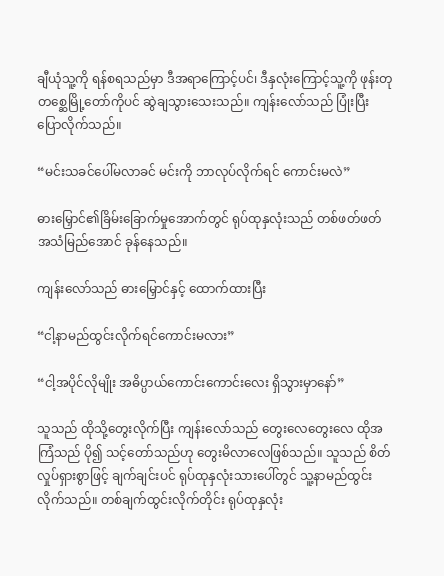ချီယုံသူ့ကို ရန်စရသည်မှာ ဒီအရာကြောင့်ပင်၊ ဒီနှလုံးကြောင့်သူ့ကို ဖုန်းတုတစ္ဆေမြို့တော်ကိုပင် ဆွဲချသွားသေးသည်။ ကျန်းလော်သည် ပြုံးပြီးပြောလိုက်သည်။

“မင်းသခင်ပေါ်မလာခင် မင်းကို ဘာလုပ်လိုက်ရင် ကောင်းမလဲ”

ဓားမြှောင်၏ခြိမ်းခြောက်မှုအောက်တွင် ရုပ်ထုနှလုံးသည် တစ်ဖတ်ဖတ်အသံမြည်အောင် ခုန်နေသည်။

ကျန်းလော်သည် ဓားမြှောင်နှင့် ထောက်ထားပြီး

“ငါ့နာမည်ထွင်းလိုက်ရင်ကောင်းမလား”

“ငါ့အပိုင်လိုမျိုး အဓိပ္ပာယ်ကောင်းကောင်းလေး ရှိသွားမှာနော်”

သူသည် ထိုသို့တွေးလိုက်ပြီး ကျန်းလော်သည် တွေးလေတွေးလေ ထိုအကြံသည် ပို၍ သင့်တော်သည်ဟု တွေးမိလာလေဖြစ်သည်။ သူသည် စိတ်လှုပ်ရှားစွာဖြင့် ချက်ချင်းပင် ရုပ်ထုနှလုံးသားပေါ်တွင် သူ့နာမည်ထွင်းလိုက်သည်။ တစ်ချက်ထွင်းလိုက်တိုင်း ရုပ်ထုနှလုံး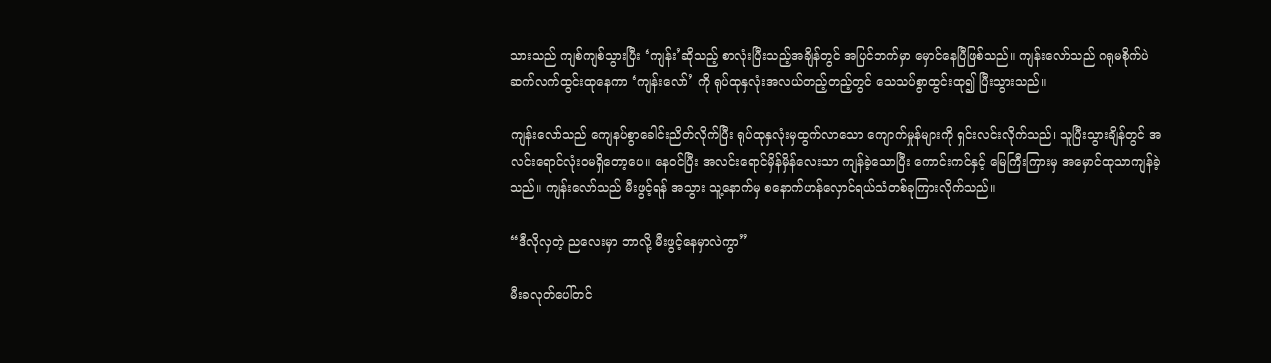သားသည် ကျစ်ကျစ်သွားပြီး ‘ကျန်း’ဆိုသည့် စာလုံးပြီးသည့်အချိန်တွင် အပြင်ဘက်မှာ မှောင်နေပြီဖြစ်သည်။ ကျန်းလော်သည် ဂရုမစိုက်ပဲ ဆက်လက်ထွင်းထုနေကာ ‘ကျန်းလော်’ ကို ရုပ်ထုနှလုံးအလယ်တည့်တည့်တွင် သေသပ်စွာထွင်းထု၍ ပြီးသွားသည်။

ကျန်းလော်သည် ကျေနပ်စွာခေါင်းညိတ်လိုက်ပြီး ရုပ်ထုနှလုံးမှထွက်လာသော ကျောက်မှုန်များကို ရှင်းလင်းလိုက်သည်၊ သူပြီးသွားချိန်တွင် အလင်းရောင်လုံးဝမရှိတော့ပေ။ နေဝင်ပြီး အလင်းရောင်မှိန်မှိန်လေးသာ ကျန်ခဲ့သောပြီး ကောင်းကင်နှင့် မြေကြီးကြားမှ အမှောင်ထုသာကျန်ခဲ့သည်။ ကျန်းလော်သည် မီးဖွင့်ရန် အသွား သူ့နောက်မှ စနောက်ဟန်လှောင်ရယ်သံတစ်ခုကြားလိုက်သည်။

“ဒီလိုလှတဲ့ ညလေးမှာ ဘာလို့ မီးဖွင့်နေမှာလဲကွာ”

မီးခလုတ်ပေါ်တင်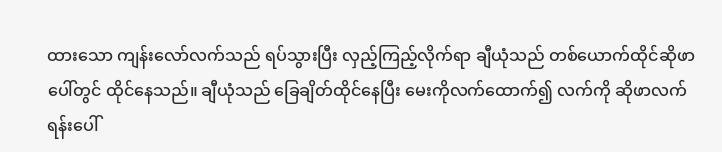ထားသော ကျန်းလော်လက်သည် ရပ်သွားပြီး လှည့်ကြည့်လိုက်ရာ ချီယုံသည် တစ်ယောက်ထိုင်ဆိုဖာပေါ်တွင် ထိုင်နေသည်။ ချီယုံသည် ခြေချိတ်ထိုင်နေပြီး မေးကိုလက်ထောက်၍ လက်ကို ဆိုဖာလက်ရန်းပေါ်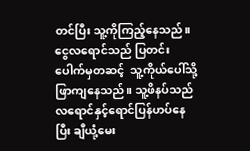တင်ပြီး သူ့ကိုကြည့်နေသည်။ ငွေလရောင်သည် ပြတင်းပေါက်မှတဆင့်  သူ့ကိုယ်ပေါ်သို့ ဖြာကျနေသည်။ သူ့ဖိနပ်သည် လရောင်နှင့်ရောင်ပြန်ဟပ်နေပြီး ချီယုံ့မေး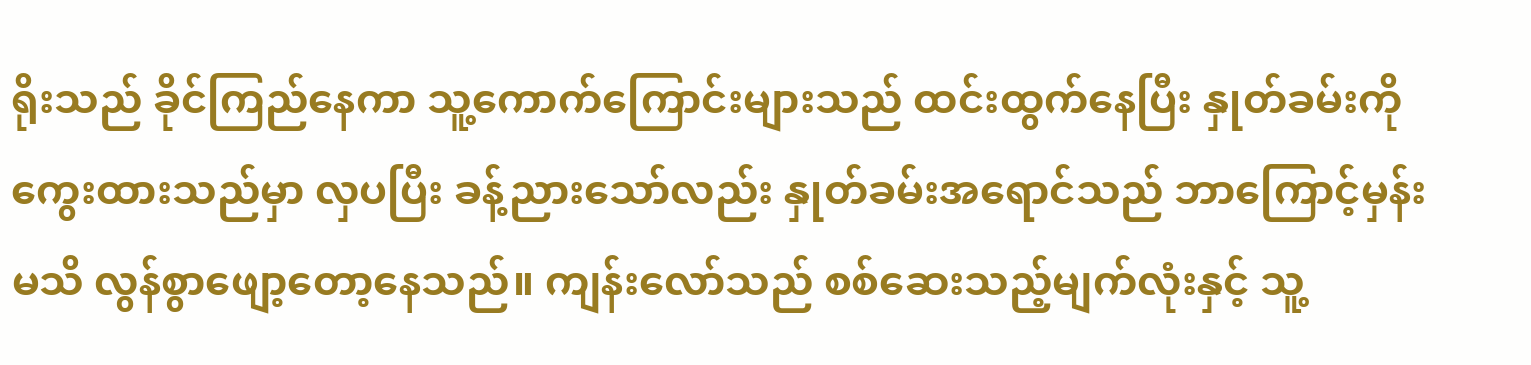ရိုးသည် ခိုင်ကြည်နေကာ သူ့ကောက်ကြောင်းများသည် ထင်းထွက်နေပြီး နှုတ်ခမ်းကို ကွေးထားသည်မှာ လှပပြီး ခန့်ညားသော်လည်း နှုတ်ခမ်းအရောင်သည် ဘာကြောင့်မှန်းမသိ လွန်စွာဖျော့တော့နေသည်။ ကျန်းလော်သည် စစ်ဆေးသည့်မျက်လုံးနှင့် သူ့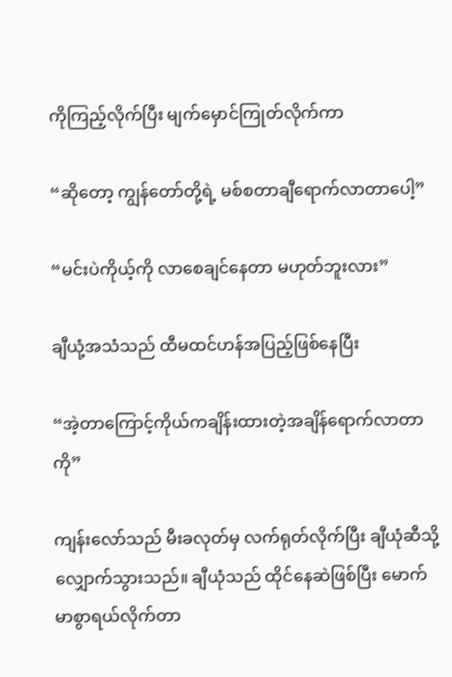ကိုကြည့်လိုက်ပြီး မျက်မှောင်ကြုတ်လိုက်ကာ

“ဆိုတော့ ကျွန်တော်တို့ရဲ့ မစ်စတာချီရောက်လာတာပေါ့”

“မင်းပဲကိုယ့်ကို လာစေချင်နေတာ မဟုတ်ဘူးလား”

ချီယုံ့အသံသည် ထီမထင်ဟန်အပြည့်ဖြစ်နေပြီး

“အဲ့တာကြောင့်ကိုယ်ကချိန်းထားတဲ့အချိန်ရောက်လာတာကို”

ကျန်းလော်သည် မီးခလုတ်မှ လက်ရုတ်လိုက်ပြီး ချီယုံဆီသို့ လျှောက်သွားသည်။ ချီယုံသည် ထိုင်နေဆဲဖြစ်ပြီး မောက်မာစွာရယ်လိုက်တာ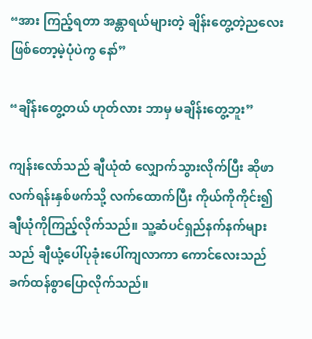“အား ကြည့်ရတာ အန္တာရယ်များတဲ့ ချိန်းတွေ့တဲ့ညလေး ဖြစ်တော့မဲ့ပုံပဲကွ နော်”

“ချိန်းတွေ့တယ် ဟုတ်လား ဘာမှ မချိန်းတွေ့ဘူး”

ကျန်းလော်သည် ချီယုံထံ လျှောက်သွားလိုက်ပြီး ဆိုဖာလက်ရန်းနှစ်ဖက်သို့ လက်ထောက်ပြီး ကိုယ်ကိုကိုင်း၍ ချီယုံကိုကြည့်လိုက်သည်။ သူ့ဆံပင်ရှည်နက်နက်များသည် ချီယုံ့ပေါ်ပုခုံးပေါ်ကျလာကာ ကောင်လေးသည် ခက်ထန်စွာပြောလိုက်သည်။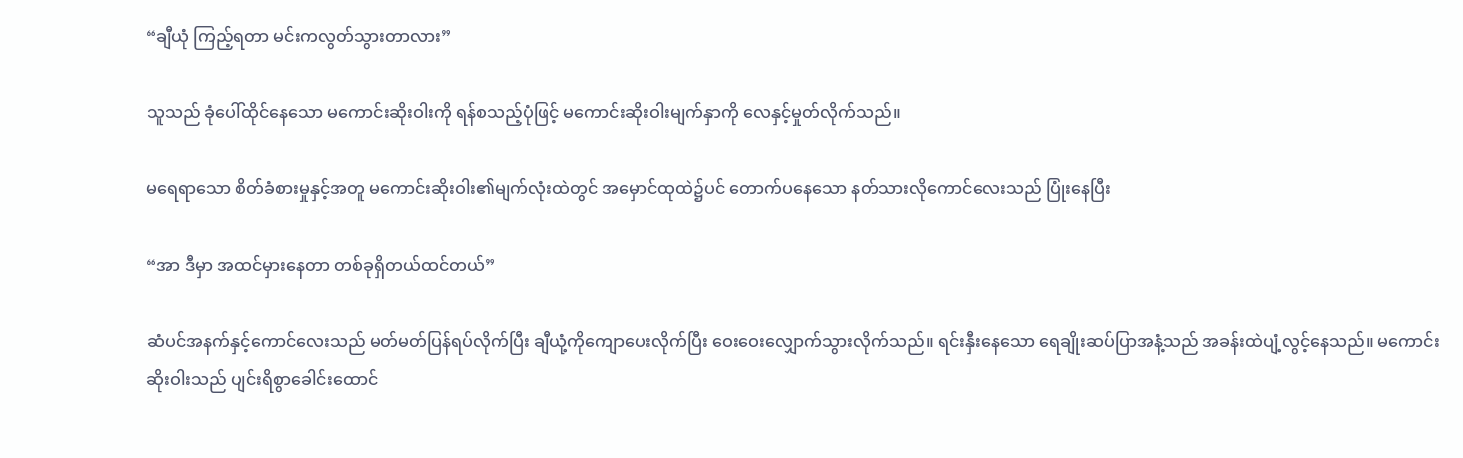“ချီယုံ ကြည့်ရတာ မင်းကလွတ်သွားတာလား”

သူသည် ခုံပေါ်ထိုင်နေသော မကောင်းဆိုးဝါးကို ရန်စသည့်ပုံဖြင့် မကောင်းဆိုးဝါးမျက်နှာကို လေနှင့်မှုတ်လိုက်သည်။

မရေရာသော စိတ်ခံစားမှုနှင့်အတူ မကောင်းဆိုးဝါး၏မျက်လုံးထဲတွင် အမှောင်ထုထဲ၌ပင် တောက်ပနေသော နတ်သားလိုကောင်လေးသည် ပြုံးနေပြီး

“အာ ဒီမှာ အထင်မှားနေတာ တစ်ခုရှိတယ်ထင်တယ်”

ဆံပင်အနက်နှင့်ကောင်လေးသည် မတ်မတ်ပြန်ရပ်လိုက်ပြီး ချီယုံ့ကိုကျောပေးလိုက်ပြီး ဝေးဝေးလျှောက်သွားလိုက်သည်။ ရင်းနှီးနေသော ရေချိုးဆပ်ပြာအနံ့သည် အခန်းထဲပျံ့လွင့်နေသည်။ မကောင်းဆိုးဝါးသည် ပျင်းရိစွာခေါင်းထောင်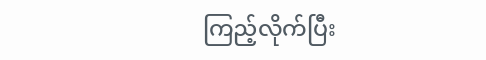ကြည့်လိုက်ပြီး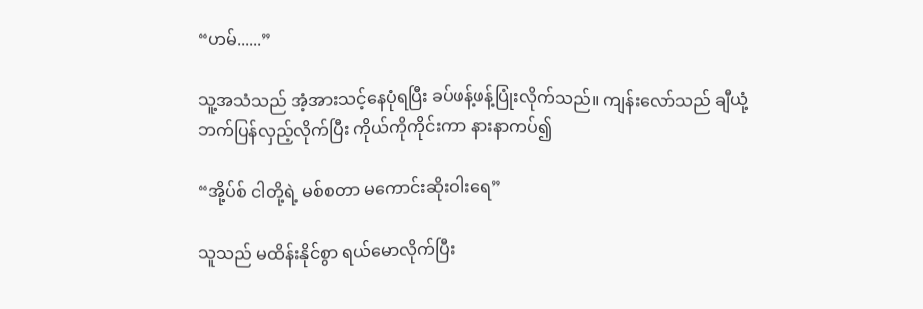“ဟမ်......”

သူ့အသံသည် အံ့အားသင့်နေပုံရပြီး ခပ်ဖန့်ဖန့်ပြုံးလိုက်သည်။ ကျန်းလော်သည် ချီယုံ့ဘက်ပြန်လှည့်လိုက်ပြီး ကိုယ်ကိုကိုင်းကာ နားနာကပ်၍

“အို့ပ်စ် ငါတို့ရဲ့ မစ်စတာ မကောင်းဆိုးဝါးရေ”

သူသည် မထိန်းနိုင်စွာ ရယ်မောလိုက်ပြီး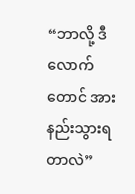“ဘာလို့ ဒီလောက်တောင် အားနည်းသွားရတာလဲ”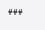###